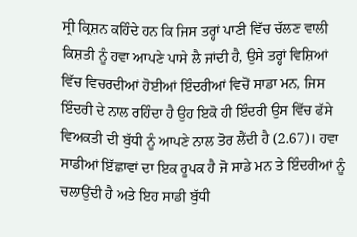ਸ੍ਰੀ ਕ੍ਰਿਸ਼ਨ ਕਹਿੰਦੇ ਹਨ ਕਿ ਜਿਸ ਤਰ੍ਹਾਂ ਪਾਣੀ ਵਿੱਚ ਚੱਲਣ ਵਾਲੀ ਕਿਸ਼ਤੀ ਨੂੰ ਹਵਾ ਆਪਣੇ ਪਾਸੇ ਲੈ ਜਾਂਦੀ ਹੈ, ਉਸੇ ਤਰ੍ਹਾਂ ਵਿਸ਼ਿਆਂ ਵਿੱਚ ਵਿਚਰਦੀਆਂ ਹੋਈਆਂ ਇੰਦਰੀਆਂ ਵਿਚੋਂ ਸਾਡਾ ਮਨ, ਜਿਸ ਇੰਦਰੀ ਦੇ ਨਾਲ ਰਹਿੰਦਾ ਹੈ ਉਹ ਇਕੋ ਹੀ ਇੰਦਰੀ ਉਸ ਵਿੱਚ ਫੱਸੇ ਵਿਅਕਤੀ ਦੀ ਬੁੱਧੀ ਨੂੰ ਆਪਣੇ ਨਾਲ ਤੋਰ ਲੈਂਦੀ ਹੈ (2.67)। ਹਵਾ ਸਾਡੀਆਂ ਇੱਛਾਵਾਂ ਦਾ ਇਕ ਰੂਪਕ ਹੈ ਜੋ ਸਾਡੇ ਮਨ ਤੇ ਇੰਦਰੀਆਂ ਨੂੰ ਚਲਾਉਂਦੀ ਹੈ ਅਤੇ ਇਹ ਸਾਡੀ ਬੁੱਧੀ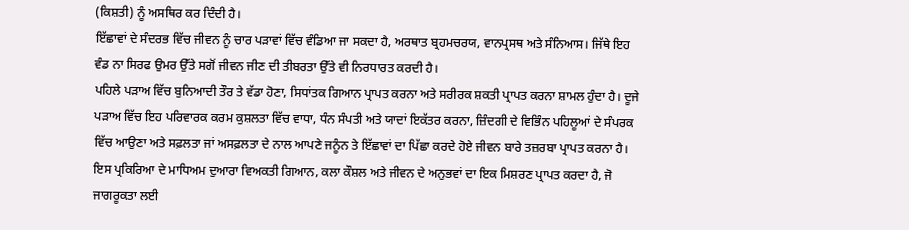(ਕਿਸ਼ਤੀ) ਨੂੰ ਅਸਥਿਰ ਕਰ ਦਿੰਦੀ ਹੈ।
ਇੱਛਾਵਾਂ ਦੇ ਸੰਦਰਭ ਵਿੱਚ ਜੀਵਨ ਨੂੰ ਚਾਰ ਪੜਾਵਾਂ ਵਿੱਚ ਵੰਡਿਆ ਜਾ ਸਕਦਾ ਹੈ, ਅਰਥਾਤ ਬ੍ਰਹਮਚਰਯ, ਵਾਨਪ੍ਰਸਥ ਅਤੇ ਸੰਨਿਆਸ। ਜਿੱਥੇ ਇਹ ਵੰਡ ਨਾ ਸਿਰਫ ਉਮਰ ਉੱਤੇ ਸਗੋਂ ਜੀਵਨ ਜੀਣ ਦੀ ਤੀਬਰਤਾ ਉੱਤੇ ਵੀ ਨਿਰਧਾਰਤ ਕਰਦੀ ਹੈ।
ਪਹਿਲੇ ਪੜਾਅ ਵਿੱਚ ਬੁਨਿਆਦੀ ਤੌਰ ਤੇ ਵੱਡਾ ਹੋਣਾ, ਸਿਧਾਂਤਕ ਗਿਆਨ ਪ੍ਰਾਪਤ ਕਰਨਾ ਅਤੇ ਸਰੀਰਕ ਸ਼ਕਤੀ ਪ੍ਰਾਪਤ ਕਰਨਾ ਸ਼ਾਮਲ ਹੁੰਦਾ ਹੈ। ਦੂਜੇ ਪੜਾਅ ਵਿੱਚ ਇਹ ਪਰਿਵਾਰਕ ਕਰਮ ਕੁਸ਼ਲਤਾ ਵਿੱਚ ਵਾਧਾ, ਧੰਨ ਸੰਪਤੀ ਅਤੇ ਯਾਦਾਂ ਇਕੱਤਰ ਕਰਨਾ, ਜ਼ਿੰਦਗੀ ਦੇ ਵਿਭਿੰਨ ਪਹਿਲੂਆਂ ਦੇ ਸੰਪਰਕ ਵਿੱਚ ਆਉਣਾ ਅਤੇ ਸਫ਼ਲਤਾ ਜਾਂ ਅਸਫ਼ਲਤਾ ਦੇ ਨਾਲ ਆਪਣੇ ਜਨੂੰਨ ਤੇ ਇੱਛਾਵਾਂ ਦਾ ਪਿੱਛਾ ਕਰਦੇ ਹੋਏ ਜੀਵਨ ਬਾਰੇ ਤਜ਼ਰਬਾ ਪ੍ਰਾਪਤ ਕਰਨਾ ਹੈ। ਇਸ ਪ੍ਰਕਿਰਿਆ ਦੇ ਮਾਧਿਅਮ ਦੁਆਰਾ ਵਿਅਕਤੀ ਗਿਆਨ, ਕਲਾ ਕੌਸ਼ਲ ਅਤੇ ਜੀਵਨ ਦੇ ਅਨੁਭਵਾਂ ਦਾ ਇਕ ਮਿਸ਼ਰਣ ਪ੍ਰਾਪਤ ਕਰਦਾ ਹੈ, ਜੋ ਜਾਗਰੂਕਤਾ ਲਈ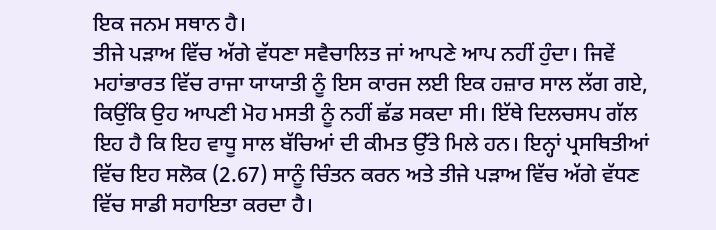ਇਕ ਜਨਮ ਸਥਾਨ ਹੈ।
ਤੀਜੇ ਪੜਾਅ ਵਿੱਚ ਅੱਗੇ ਵੱਧਣਾ ਸਵੈਚਾਲਿਤ ਜਾਂ ਆਪਣੇ ਆਪ ਨਹੀਂ ਹੁੰਦਾ। ਜਿਵੇਂ ਮਹਾਂਭਾਰਤ ਵਿੱਚ ਰਾਜਾ ਯਾਯਾਤੀ ਨੂੰ ਇਸ ਕਾਰਜ ਲਈ ਇਕ ਹਜ਼ਾਰ ਸਾਲ ਲੱਗ ਗਏ, ਕਿਉਂਕਿ ਉਹ ਆਪਣੀ ਮੋਹ ਮਸਤੀ ਨੂੰ ਨਹੀਂ ਛੱਡ ਸਕਦਾ ਸੀ। ਇੱਥੇ ਦਿਲਚਸਪ ਗੱਲ ਇਹ ਹੈ ਕਿ ਇਹ ਵਾਧੂ ਸਾਲ ਬੱਚਿਆਂ ਦੀ ਕੀਮਤ ਉੱਤੇ ਮਿਲੇ ਹਨ। ਇਨ੍ਹਾਂ ਪ੍ਰਸਥਿਤੀਆਂ ਵਿੱਚ ਇਹ ਸਲੋਕ (2.67) ਸਾਨੂੰ ਚਿੰਤਨ ਕਰਨ ਅਤੇ ਤੀਜੇ ਪੜਾਅ ਵਿੱਚ ਅੱਗੇ ਵੱਧਣ ਵਿੱਚ ਸਾਡੀ ਸਹਾਇਤਾ ਕਰਦਾ ਹੈ।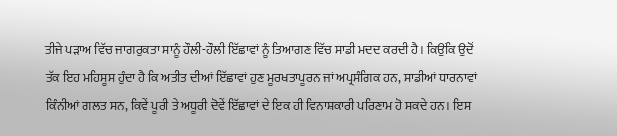ਤੀਜੇ ਪੜਾਅ ਵਿੱਚ ਜਾਗਰੁਕਤਾ ਸਾਨੂੰ ਹੌਲੀ-ਹੌਲੀ ਇੱਛਾਵਾਂ ਨੂੰ ਤਿਆਗਣ ਵਿੱਚ ਸਾਡੀ ਮਦਦ ਕਰਦੀ ਹੈ। ਕਿਉਂਕਿ ਉਦੋਂ ਤੱਕ ਇਹ ਮਹਿਸੂਸ ਹੁੰਦਾ ਹੈ ਕਿ ਅਤੀਤ ਦੀਆਂ ਇੱਛਾਵਾਂ ਹੁਣ ਮੂਰਖਤਾਪੂਰਨ ਜਾਂ ਅਪ੍ਰਸੰਗਿਕ ਹਨ, ਸਾਡੀਆਂ ਧਾਰਨਾਵਾਂ ਕਿੰਨੀਆਂ ਗਲਤ ਸਨ, ਕਿਵੇਂ ਪੂਰੀ ਤੇ ਅਧੂਰੀ ਦੋਵੇਂ ਇੱਛਾਵਾਂ ਦੇ ਇਕ ਹੀ ਵਿਨਾਸ਼ਕਾਰੀ ਪਰਿਣਾਮ ਹੋ ਸਕਦੇ ਹਨ। ਇਸ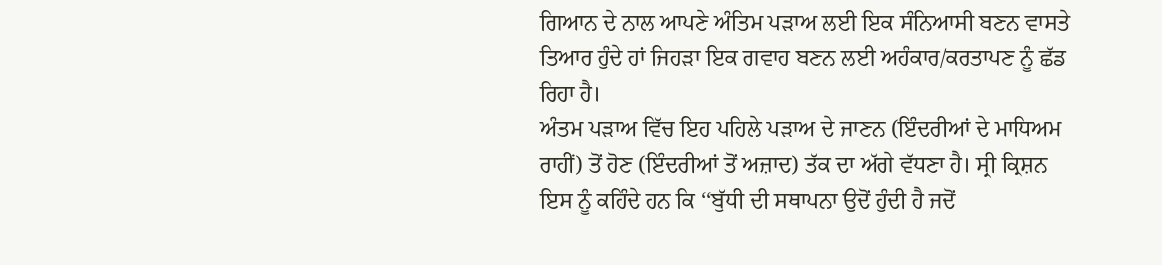ਗਿਆਨ ਦੇ ਨਾਲ ਆਪਣੇ ਅੰਤਿਮ ਪੜਾਅ ਲਈ ਇਕ ਸੰਨਿਆਸੀ ਬਣਨ ਵਾਸਤੇ ਤਿਆਰ ਹੁੰਦੇ ਹਾਂ ਜਿਹੜਾ ਇਕ ਗਵਾਹ ਬਣਨ ਲਈ ਅਹੰਕਾਰ/ਕਰਤਾਪਣ ਨੂੰ ਛੱਡ ਰਿਹਾ ਹੈ।
ਅੰਤਮ ਪੜਾਅ ਵਿੱਚ ਇਹ ਪਹਿਲੇ ਪੜਾਅ ਦੇ ਜਾਣਨ (ਇੰਦਰੀਆਂ ਦੇ ਮਾਧਿਅਮ ਰਾਹੀਂ) ਤੋਂ ਹੋਣ (ਇੰਦਰੀਆਂ ਤੋਂ ਅਜ਼ਾਦ) ਤੱਕ ਦਾ ਅੱਗੇ ਵੱਧਣਾ ਹੈ। ਸ੍ਰੀ ਕ੍ਰਿਸ਼ਨ ਇਸ ਨੂੰ ਕਹਿੰਦੇ ਹਨ ਕਿ ‘‘ਬੁੱਧੀ ਦੀ ਸਥਾਪਨਾ ਉਦੋਂ ਹੁੰਦੀ ਹੈ ਜਦੋਂ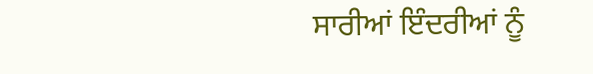ਸਾਰੀਆਂ ਇੰਦਰੀਆਂ ਨੂੰ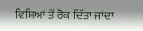ਵਿਸ਼ਿਆਂ ਤੋਂ ਰੋਕ ਦਿੱਤਾ ਜਾਂਦਾ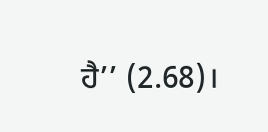ਹੈ’’ (2.68)।